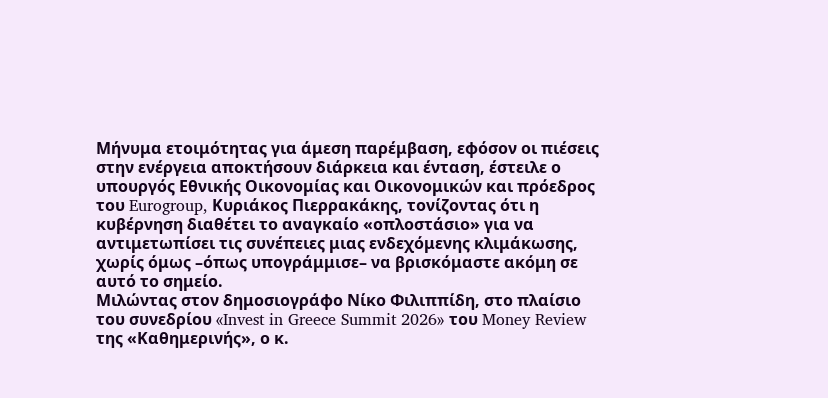Μήνυμα ετοιμότητας για άμεση παρέμβαση, εφόσον οι πιέσεις στην ενέργεια αποκτήσουν διάρκεια και ένταση, έστειλε ο υπουργός Εθνικής Οικονομίας και Οικονομικών και πρόεδρος του Eurogroup, Κυριάκος Πιερρακάκης, τονίζοντας ότι η κυβέρνηση διαθέτει το αναγκαίο «οπλοστάσιο» για να αντιμετωπίσει τις συνέπειες μιας ενδεχόμενης κλιμάκωσης, χωρίς όμως –όπως υπογράμμισε– να βρισκόμαστε ακόμη σε αυτό το σημείο.
Μιλώντας στον δημοσιογράφο Νίκο Φιλιππίδη, στο πλαίσιο του συνεδρίου «Invest in Greece Summit 2026» του Money Review της «Καθημερινής», ο κ.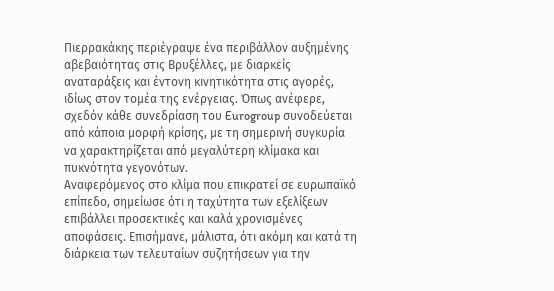Πιερρακάκης περιέγραψε ένα περιβάλλον αυξημένης αβεβαιότητας στις Βρυξέλλες, με διαρκείς αναταράξεις και έντονη κινητικότητα στις αγορές, ιδίως στον τομέα της ενέργειας. Όπως ανέφερε, σχεδόν κάθε συνεδρίαση του Eurogroup συνοδεύεται από κάποια μορφή κρίσης, με τη σημερινή συγκυρία να χαρακτηρίζεται από μεγαλύτερη κλίμακα και πυκνότητα γεγονότων.
Αναφερόμενος στο κλίμα που επικρατεί σε ευρωπαϊκό επίπεδο, σημείωσε ότι η ταχύτητα των εξελίξεων επιβάλλει προσεκτικές και καλά χρονισμένες αποφάσεις. Επισήμανε, μάλιστα, ότι ακόμη και κατά τη διάρκεια των τελευταίων συζητήσεων για την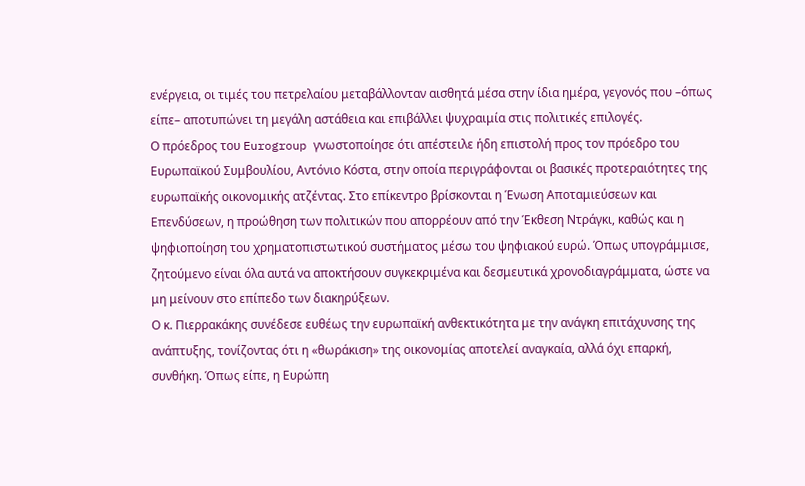ενέργεια, οι τιμές του πετρελαίου μεταβάλλονταν αισθητά μέσα στην ίδια ημέρα, γεγονός που –όπως είπε– αποτυπώνει τη μεγάλη αστάθεια και επιβάλλει ψυχραιμία στις πολιτικές επιλογές.
Ο πρόεδρος του Eurogroup γνωστοποίησε ότι απέστειλε ήδη επιστολή προς τον πρόεδρο του Ευρωπαϊκού Συμβουλίου, Αντόνιο Κόστα, στην οποία περιγράφονται οι βασικές προτεραιότητες της ευρωπαϊκής οικονομικής ατζέντας. Στο επίκεντρο βρίσκονται η Ένωση Αποταμιεύσεων και Επενδύσεων, η προώθηση των πολιτικών που απορρέουν από την Έκθεση Ντράγκι, καθώς και η ψηφιοποίηση του χρηματοπιστωτικού συστήματος μέσω του ψηφιακού ευρώ. Όπως υπογράμμισε, ζητούμενο είναι όλα αυτά να αποκτήσουν συγκεκριμένα και δεσμευτικά χρονοδιαγράμματα, ώστε να μη μείνουν στο επίπεδο των διακηρύξεων.
Ο κ. Πιερρακάκης συνέδεσε ευθέως την ευρωπαϊκή ανθεκτικότητα με την ανάγκη επιτάχυνσης της ανάπτυξης, τονίζοντας ότι η «θωράκιση» της οικονομίας αποτελεί αναγκαία, αλλά όχι επαρκή, συνθήκη. Όπως είπε, η Ευρώπη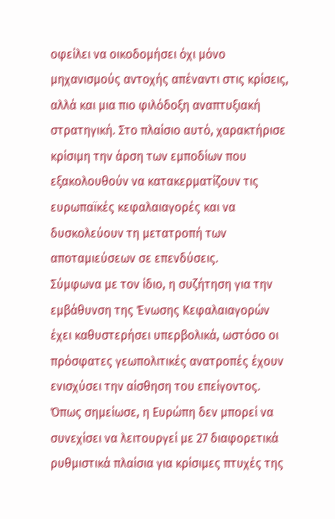οφείλει να οικοδομήσει όχι μόνο μηχανισμούς αντοχής απέναντι στις κρίσεις, αλλά και μια πιο φιλόδοξη αναπτυξιακή στρατηγική. Στο πλαίσιο αυτό, χαρακτήρισε κρίσιμη την άρση των εμποδίων που εξακολουθούν να κατακερματίζουν τις ευρωπαϊκές κεφαλαιαγορές και να δυσκολεύουν τη μετατροπή των αποταμιεύσεων σε επενδύσεις.
Σύμφωνα με τον ίδιο, η συζήτηση για την εμβάθυνση της Ένωσης Κεφαλαιαγορών έχει καθυστερήσει υπερβολικά, ωστόσο οι πρόσφατες γεωπολιτικές ανατροπές έχουν ενισχύσει την αίσθηση του επείγοντος. Όπως σημείωσε, η Ευρώπη δεν μπορεί να συνεχίσει να λειτουργεί με 27 διαφορετικά ρυθμιστικά πλαίσια για κρίσιμες πτυχές της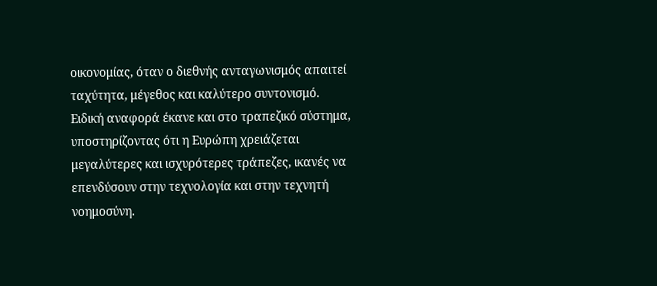οικονομίας, όταν ο διεθνής ανταγωνισμός απαιτεί ταχύτητα, μέγεθος και καλύτερο συντονισμό.
Ειδική αναφορά έκανε και στο τραπεζικό σύστημα, υποστηρίζοντας ότι η Ευρώπη χρειάζεται μεγαλύτερες και ισχυρότερες τράπεζες, ικανές να επενδύσουν στην τεχνολογία και στην τεχνητή νοημοσύνη.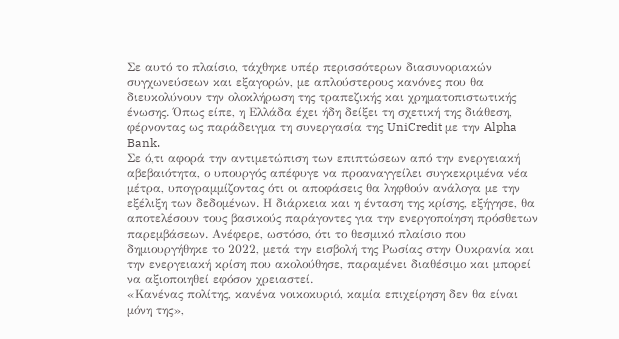Σε αυτό το πλαίσιο, τάχθηκε υπέρ περισσότερων διασυνοριακών συγχωνεύσεων και εξαγορών, με απλούστερους κανόνες που θα διευκολύνουν την ολοκλήρωση της τραπεζικής και χρηματοπιστωτικής ένωσης. Όπως είπε, η Ελλάδα έχει ήδη δείξει τη σχετική της διάθεση, φέρνοντας ως παράδειγμα τη συνεργασία της UniCredit με την Alpha Bank.
Σε ό,τι αφορά την αντιμετώπιση των επιπτώσεων από την ενεργειακή αβεβαιότητα, ο υπουργός απέφυγε να προαναγγείλει συγκεκριμένα νέα μέτρα, υπογραμμίζοντας ότι οι αποφάσεις θα ληφθούν ανάλογα με την εξέλιξη των δεδομένων. Η διάρκεια και η ένταση της κρίσης, εξήγησε, θα αποτελέσουν τους βασικούς παράγοντες για την ενεργοποίηση πρόσθετων παρεμβάσεων. Ανέφερε, ωστόσο, ότι το θεσμικό πλαίσιο που δημιουργήθηκε το 2022, μετά την εισβολή της Ρωσίας στην Ουκρανία και την ενεργειακή κρίση που ακολούθησε, παραμένει διαθέσιμο και μπορεί να αξιοποιηθεί εφόσον χρειαστεί.
«Κανένας πολίτης, κανένα νοικοκυριό, καμία επιχείρηση δεν θα είναι μόνη της»,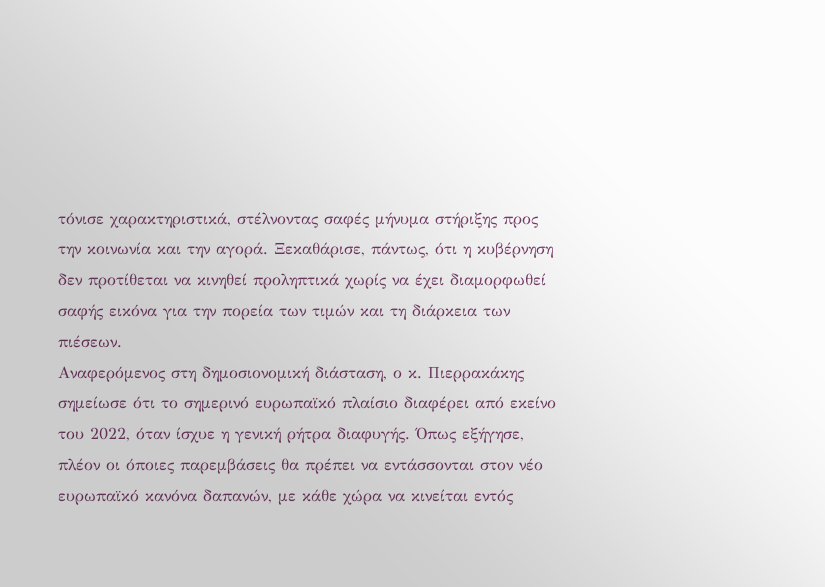τόνισε χαρακτηριστικά, στέλνοντας σαφές μήνυμα στήριξης προς την κοινωνία και την αγορά. Ξεκαθάρισε, πάντως, ότι η κυβέρνηση δεν προτίθεται να κινηθεί προληπτικά χωρίς να έχει διαμορφωθεί σαφής εικόνα για την πορεία των τιμών και τη διάρκεια των πιέσεων.
Αναφερόμενος στη δημοσιονομική διάσταση, ο κ. Πιερρακάκης σημείωσε ότι το σημερινό ευρωπαϊκό πλαίσιο διαφέρει από εκείνο του 2022, όταν ίσχυε η γενική ρήτρα διαφυγής. Όπως εξήγησε, πλέον οι όποιες παρεμβάσεις θα πρέπει να εντάσσονται στον νέο ευρωπαϊκό κανόνα δαπανών, με κάθε χώρα να κινείται εντός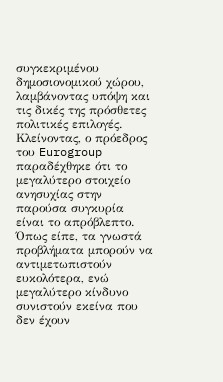συγκεκριμένου δημοσιονομικού χώρου, λαμβάνοντας υπόψη και τις δικές της πρόσθετες πολιτικές επιλογές.
Κλείνοντας, ο πρόεδρος του Eurogroup παραδέχθηκε ότι το μεγαλύτερο στοιχείο ανησυχίας στην παρούσα συγκυρία είναι το απρόβλεπτο. Όπως είπε, τα γνωστά προβλήματα μπορούν να αντιμετωπιστούν ευκολότερα, ενώ μεγαλύτερο κίνδυνο συνιστούν εκείνα που δεν έχουν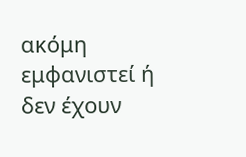ακόμη εμφανιστεί ή δεν έχουν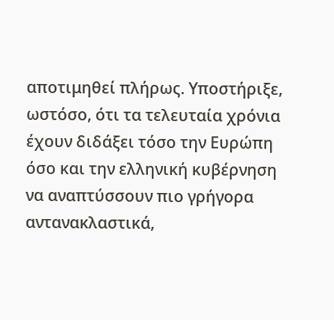αποτιμηθεί πλήρως. Υποστήριξε, ωστόσο, ότι τα τελευταία χρόνια έχουν διδάξει τόσο την Ευρώπη όσο και την ελληνική κυβέρνηση να αναπτύσσουν πιο γρήγορα αντανακλαστικά,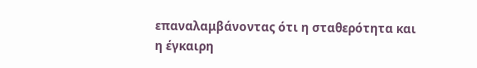επαναλαμβάνοντας ότι η σταθερότητα και η έγκαιρη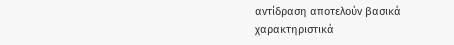αντίδραση αποτελούν βασικά χαρακτηριστικά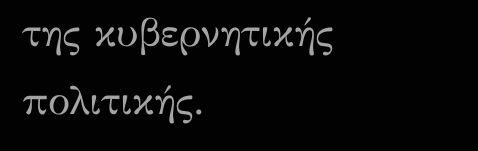της κυβερνητικής πολιτικής.